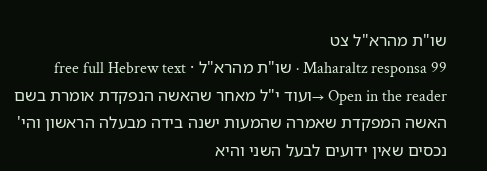שו"ת מהרא"ל צט
Maharaltz responsa 99 · שו"ת מהרא"ל · free full Hebrew text
Open in the reader →ועוד י"ל מאחר שהאשה הנפקדת אומרת בשם האשה המפקדת שאמרה שהמעות ישנה בידה מבעלה הראשון והי' נכסים שאין ידועים לבעל השני והיא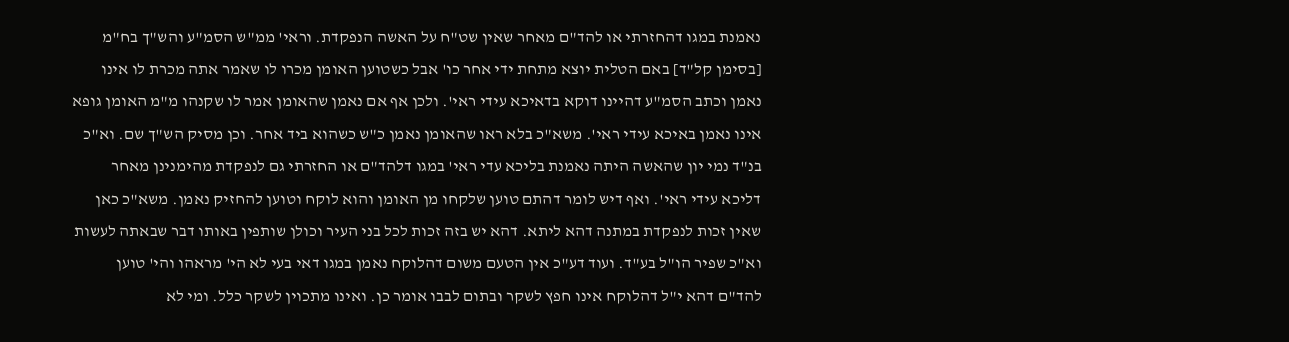נאמנת במגו דהחזרתי או להד"ם מאחר שאין שט"ח על האשה הנפקדת. וראי' ממ"ש הסמ"ע והש"ך בח"מ [בסימן קל"ד] באם הטלית יוצא מתחת ידי אחר כו' אבל כשטוען האומן מכרו לו שאמר אתה מכרת לו אינו נאמן וכתב הסמ"ע דהיינו דוקא בדאיכא עידי ראי'. ולכן אף אם נאמן שהאומן אמר לו שקנהו מ"מ האומן גופא אינו נאמן באיכא עידי ראי'. משא"כ בלא ראו שהאומן נאמן כ"ש כשהוא ביד אחר. וכן מסיק הש"ך שם. וא"כ בנ"ד נמי יון שהאשה היתה נאמנת בליכא עדי ראי' במגו דלהד"ם או החזרתי גם לנפקדת מהימנינן מאחר דליכא עידי ראי'. ואף דיש לומר דהתם טוען שלקחו מן האומן והוא לוקח וטוען להחזיק נאמן. משא"כ כאן שאין זכות לנפקדת במתנה דהא ליתא. דהא יש בזה זכות לכל בני העיר וכולן שותפין באותו דבר שבאתה לעשות וא"כ שפיר הו"ל בע"ד. ועוד דע"כ אין הטעם משום דהלוקח נאמן במגו דאי בעי לא הי' מראהו והי' טוען להד"ם דהא י"ל דהלוקח אינו חפץ לשקר ובתום לבבו אומר כן. ואינו מתכוין לשקר כלל. ומי לא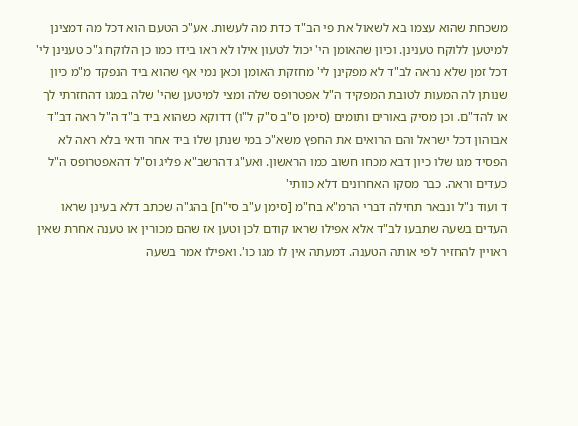משכחת שהוא עצמו בא לשאול את פי הב"ד כדת מה לעשות. אע"כ הטעם הוא דכל מה דמצינן למיטען ללוקח טענינן. וכיון שהאומן הי' יכול לטעון אילו לא ראו בידו כמו כן הלוקח ג"כ טענינן לי' דכל זמן שלא נראה לב"ד לא מפקינן לי' מחזקת האומן וכאן נמי אף שהוא ביד הנפקד מ"מ כיון שנותן לה המעות לטובת המפקיד ה"ל אפטרופס שלה ומצי למיטען שהי' שלה במגו דהחזרתי לך או להד"ם. וכן מסיק באורים ותומים (סימן ס"ב ס"ק ל"ו) דדוקא כשהוא ביד ב"ד ה"ל ראה דב"ד אבוהון דכל ישראל והם הרואים את החפץ משא"כ במי שנתן שלו ביד אחר ודאי בלא ראה לא הפסיד מגו שלו כיון דבא מכחו חשוב כמו הראשון. ואע"ג דהרשב"א פליג וס"ל דהאפטרופס ה"ל כעדים וראה. כבר מסקו האחרונים דלא כוותי'
ד ועוד נ"ל ונבאר תחילה דברי הרמ"א בח"מ [סימן ע"ב סי"ח] בהג"ה שכתב דלא בעינן שראו העדים בשעה שתבעו לב"ד אלא אפילו שראו קודם לכן וטען אז שהם מכורין או טענה אחרת שאין ראויין להחזיר לפי אותה הטענה. דמעתה אין לו מגו כו'. ואפילו אמר בשעה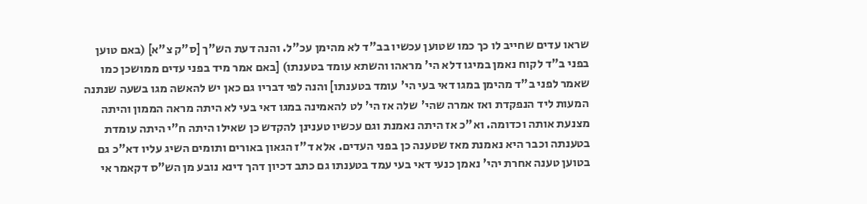שראו עדים שחייב לו כך כמו שטוען עכשיו בב"ד לא מהימן עכ"ל. והנה דעת הש"ך [ס"ק צ"א] (באם טוען בפני ב"ד לקוח נאמן במיגו דלא הי' מראהו והשתא עומד בטענתו) [באם אמר מיד בפני עדים ממושכן כמו שאמר לפני ב"ד מהימן במגו דאי בעי הי' עומד בטענתו] והנה לפי דבריו גם כאן יש להאשה מגו בשעה שנתנה המעות ליד הנפקדת ואז אמרה שהי' שלה אז הי' לט להאמינה במגו דאי בעי לא היתה מראה הממון והיתה מצנעת אותה וכדומה. וא"כ אז היתה נאמנת וגם עכשיו טענינן להקדש כן שאילו היתה ח"י היתה עומדת בטענתה וכבר היא נאמנת מאז שטענה כן בפני העדים. אלא ד"ז הגאון באורים ותומים השיג עליו דא"כ גם בטוען טענה אחרת יהי' נאמן כנעי דאי בעי עמד בטענתו גם כתב דכיון דהך דינא נובע מן הש"ס דקאמר אי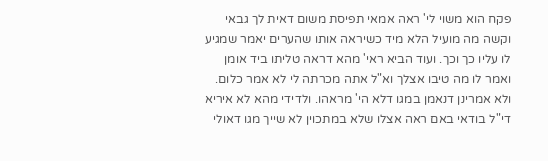פקח הוא משוי לי' ראה אמאי תפיסת משום דאית לך גבאי וקשה מה מועיל הלא מיד כשיראה אותו שהערים יאמר שמגיע לו עליו כך וכך. ועוד הביא ראי' מהא דראה טליתו ביד אומן ואמר לו מה טיבו אצלך וא"ל אתה מכרתה לי לא אמר כלום. ולא אמרינן דנאמן במגו דלא הי' מראהו. ולדידי מהא לא איריא די"ל בודאי באם ראה אצלו שלא במתכוין לא שייך מגו דאולי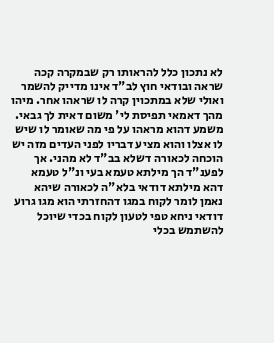לא נתכון כלל להראותו רק שבמקרה קכה שראה ובודאי חוץ לב"ד אינו מדייק להשמר ואולי שלא במתכוין קרה לו שראהו אחר. מיהו מהך דאמאי תפיסת לי' משום דאית לך גבאי. משמע דהוא מראהו על פי מה שאומר לו שיש לו אצלו והוא מציע דבריו לפני העדים מזה יש הוכחה לכאורה דשלא בב"ד לא מהני. אך לפענ"ד הך מילתא טעמא בעי ונ"ל טעמא דהא מילתא דודאי בלא"ה לכאורה שיהא נאמן לומר לקוח במגו דהחזרתי הוא מגו גרוע דודאי ניחא טפי לטעון לקוח בכדי שיוכל להשתמש בכלי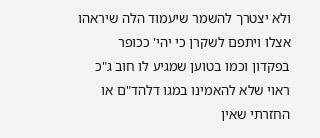ולא יצטרך להשמר שיעמוד הלה שיראהו אצלו ויתפם לשקרן כי יהי' ככופר בפקדון וכמו בטוען שמגיע לו חוב ג"כ ראוי שלא להאמינו במגו דלהד"ם או החזרתי שאין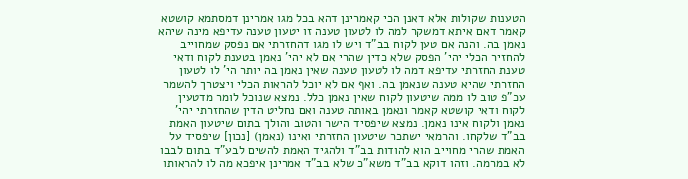הטענות שקולות אלא דאנן הכי קאמרינן דהא בכל מגו אמרינן דמסתמא קושטא קאמר דאם איתא דמשקר למה לו לטעון טענה זו יטעון טענה עדיפא מינה שיהא נאמן בה. והנה אם טען לקוח בב"ד ויש לו מגו דהחזרתי אם נפסק שמחוייב להחזיר הכלי יהי' הפסק שלא כדין שהרי אם לא יהי' נאמן בטענת לקוח ודאי טענת החזרתי עדיפא דמה לו לטעון טענה שאין נאמן בה יותר הי' לו לטעון החזרתי שהיא טענה שנאמן בה. ואף אם לא יוכל להראות הכלי ויצטרך להשמר עכ"פ טוב לו ממה שיטעון לקוח שאין נאמן כלל. נמצא שנוכל לומר מדטעין לקוח ודאי קושטא קאמר ונאמן באותה טענה ואם נחליט הדין שהחזרתי יהי' נאמן ולקוח אינו נאמן. נמצא שיפסיד הישר והטוב והולך בתום שיטעון האמת בב"ד שלקחו. והרמאי ישתכר שיטעון החזרתי ואינו (נאמן) [נכון] שיפסיד על האמת שהרי מחוייב הוא להודות בב"ד ולהגיד האמת להשים לבע"ד בתום לבבו לא במרמה. וזהו דוקא בב"ד משא"כ שלא בב"ד אמרינן איפכא מה לו להראותו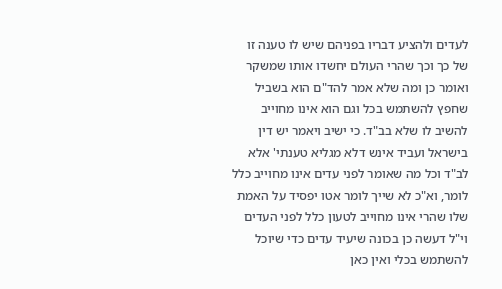לעדים ולהציע דבריו בפניהם שיש לו טענה זו של כך וכך שהרי העולם יחשדו אותו שמשקר ואומר כן ומה שלא אמר להד"ם הוא בשביל שחפץ להשתמש בכל וגם הוא אינו מחוייב להשיב לו שלא בב"ד. כי ישיב ויאמר יש דין בישראל ועביד אינש דלא מגליא טענתי' אלא לב"ד וכל מה שאומר לפני עדים אינו מחוייב כלל לומר, וא"כ לא שייך לומר אטו יפסיד על האמת שלו שהרי אינו מחוייב לטעון כלל לפני העדים וי"ל דעשה כן בכונה שיעיד עדים כדי שיוכל להשתמש בכלי ואין כאן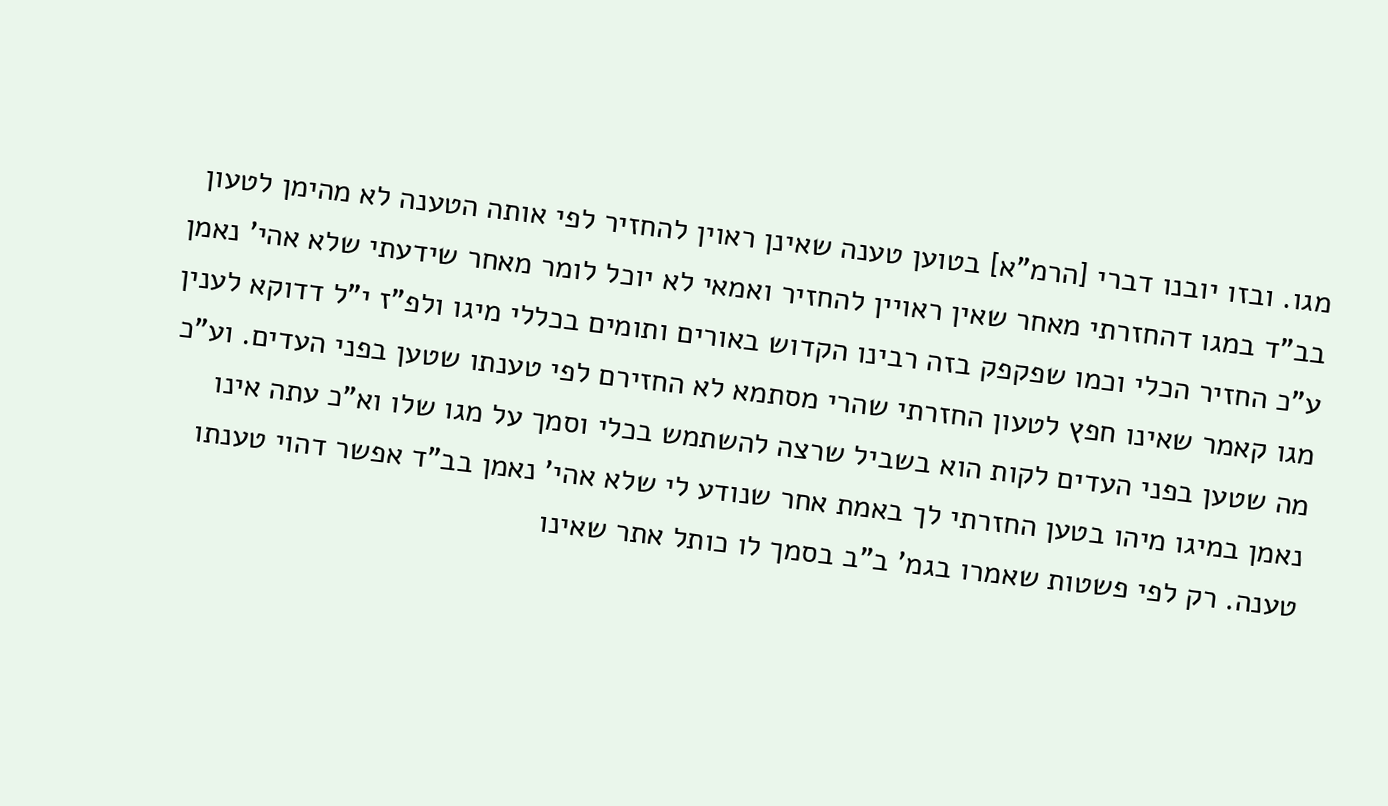מגו. ובזו יובנו דברי [הרמ"א] בטוען טענה שאינן ראוין להחזיר לפי אותה הטענה לא מהימן לטעון בב"ד במגו דהחזרתי מאחר שאין ראויין להחזיר ואמאי לא יוכל לומר מאחר שידעתי שלא אהי' נאמן ע"כ החזיר הכלי וכמו שפקפק בזה רבינו הקדוש באורים ותומים בכללי מיגו ולפ"ז י"ל דדוקא לענין מגו קאמר שאינו חפץ לטעון החזרתי שהרי מסתמא לא החזירם לפי טענתו שטען בפני העדים. וע"כ מה שטען בפני העדים לקות הוא בשביל שרצה להשתמש בכלי וסמך על מגו שלו וא"כ עתה אינו נאמן במיגו מיהו בטען החזרתי לך באמת אחר שנודע לי שלא אהי' נאמן בב"ד אפשר דהוי טענתו טענה. רק לפי פשטות שאמרו בגמ' ב"ב בסמך לו כותל אתר שאינו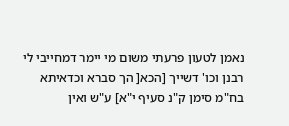נאמן לטעון פרעתי משום מי יימר דמחייבי לי רבנן וכו' דשייך [הכא[ הך סברא וכדאיתא בח"מ סימן ק"נ סעיף י"א] ע"ש ואין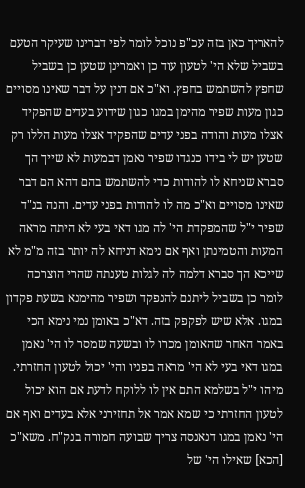להאריך כאן בזה עכ"פ נוכל לומר לפי דברינו שעיקר הטעם בשביל שלא הי' לטעון עוד כן ואמרינן שטען כן בשביל שחפץ להשתמש בחפץ. וא"כ אם דנין על דבר שאינו מסויים כגון מעות שפיר מהימן במגו כגון שידוע בעדים שהפקיד אצלו מעות והודה בפני עדים שהפקיד אצלו מעות הללו רק שטען יש לי בידו כנגדו שפיר נאמן דבמעות לא שייך הך סברא שניחא לו להודות כדי להשתמש בהם דהא הם דבר שאינו מסויים וא"כ מה לו להודות בפני עדים. והנה בנ"ד שפיר י"ל שהמפקדת הי' לה מגו דאי בעי לא היתה מראה המעות והטמינתן ואף אם נימא דניחא לה יותר בזה מ"מ לא שייכא הך סברא דלמה לה לגלות טענתה שהרי הוצרכה לומר כן בשביל ליתנם להנפקד ושפיר מהימנא בשעת פקדון במגו. אלא שיש לפקפק בזה. דא"כ באומן נמי נימא הכי באמר האחר שהאומן מכרו לו ובשעה שמסר לו הי' נאמן במגו דאי בעי לא הי' מראה בפניו והי' יכול לטעון החזרתי. מיהו י"ל בשלמא התם אין לו ללוקח לדעת אם הוא יכול לטעון החזרתי כי שמא אמר אל תחזירני אלא בעדים ואף אם הי' נאמן במגו דנאנסה צריך שבועה חמורה בנק"ח. משא"כ [הכא] שאילו הי' של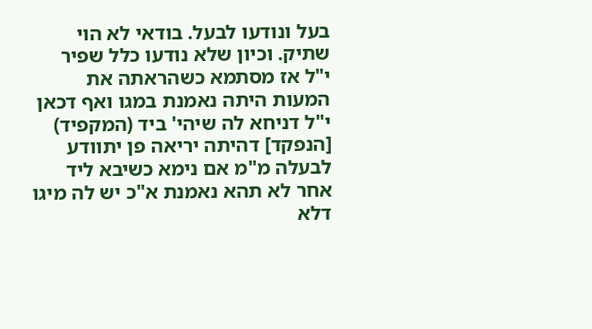בעל ונודעו לבעל. בודאי לא הוי שתיק. וכיון שלא נודעו כלל שפיר י"ל אז מסתמא כשהראתה את המעות היתה נאמנת במגו ואף דכאן י"ל דניחא לה שיהי' ביד (המקפיד) [הנפקד] דהיתה יריאה פן יתוודע לבעלה מ"מ אם נימא כשיבא ליד אחר לא תהא נאמנת א"כ יש לה מיגו דלא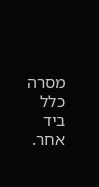מסרה כלל ביד אחר.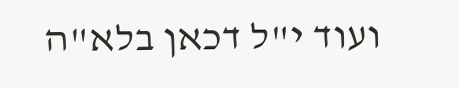ועוד י"ל דכאן בלא"ה